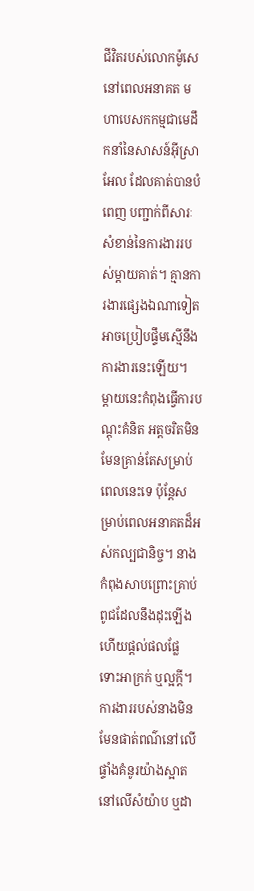ជីវិតរបស់លោកម៉ូសេនៅពេលអនាគត មហាបេសកកម្មជាមេដឹកនាំនៃសាសន៍អ៊ីស្រាអែល ដែលគាត់បានបំពេញ បញ្ជាក់ពីសារៈសំខាន់នៃការងាររបស់ម្តាយគាត់។ គ្មានការងារផ្សេងឯណាទៀតអាចប្រៀបផ្ទឹមស្មើនឹងការងារនេះឡើយ។ ម្តាយនេះកំពុងធ្វើការបណ្តុះគំនិត អត្តចរិតមិនមែនគ្រាន់តែសម្រាប់ពេលនេះទេ ប៉ុនែ្តសម្រាប់ពេលអនាគតដ៏អស់កល្បជានិច្ច។ នាងកំពុងសាបព្រោះគ្រាប់ពូជដែលនឹងដុះឡើងហើយផ្តល់ផលផ្លែ ទោះអាក្រក់ ឬល្អក្តី។ ការងាររបស់នាងមិនមែនផាត់ពណ៌នៅលើផ្ទាំងគំនូរយ៉ាងស្អាត នៅលើសំយ៉ាប ឬដា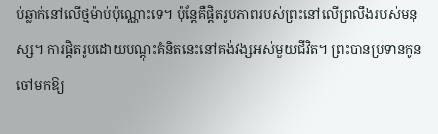ប់ឆ្លាក់នៅលើថ្មម៉ាប់ប៉ុណ្ណោះទេ។ ប៉ុន្តែគឺផ្តិតរូបភាពរបស់ព្រះនៅលើព្រលឹងរបស់មនុស្ស។ ការផ្តិតរូបដោយបណ្តុះគំនិតនេះនៅគង់វង្សអស់មួយជីវិត។ ព្រះបានប្រទានកូនចៅមកឱ្យ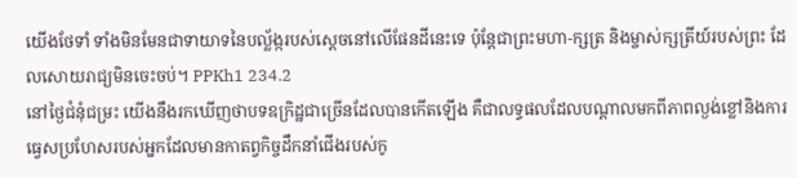យើងថែទាំ ទាំងមិនមែនជាទាយាទនៃបល្ល័ង្ករបស់ស្តេចនៅលើផែនដីនេះទេ ប៉ុនែ្តជាព្រះមហា-ក្សត្រ និងម្ចាស់ក្សត្រីយ៍របស់ព្រះ ដែលសោយរាជ្យមិនចេះចប់។ PPKh1 234.2
នៅថ្ងៃជំនុំជម្រះ យើងនឹងរកឃើញថាបទឧក្រិដ្ឋជាច្រើនដែលបានកើតឡើង គឺជាលទ្ធផលដែលបណ្តាលមកពីភាពល្ងង់ខ្លៅនិងការធ្វេសប្រហែសរបស់អ្នកដែលមានកាតព្វកិច្ចដឹកនាំជើងរបស់កូ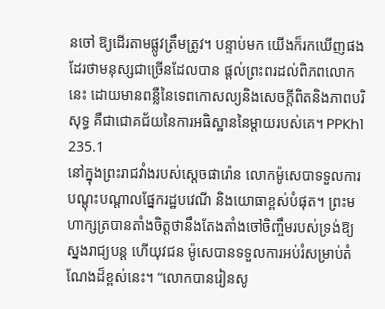នចៅ ឱ្យដើរតាមផ្លូវត្រឹមត្រូវ។ បន្ទាប់មក យើងក៏រកឃើញផងដែរថាមនុស្សជាច្រើនដែលបាន ផ្តល់ព្រះពរដល់ពិភពលោកនេះ ដោយមានពន្លឺនៃទេពកោសល្យនិងសេចក្តីពិតនិងភាពបរិសុទ្ធ គឺជាជោគជ័យនៃការអធិស្ឋាននៃម្តាយរបស់គេ។ PPKh1 235.1
នៅក្នុងព្រះរាជវាំងរបស់ស្តេចផារ៉ោន លោកម៉ូសេបាទទួលការ បណ្តុះបណ្តាលផ្នែករដ្ឋបវេណី និងយោធាខ្ពស់បំផុត។ ព្រះមហាក្សត្របានតាំងចិត្តថានឹងតែងតាំងចៅចិញ្ចឹមរបស់ទ្រង់ឱ្យស្នងរាជ្យបន្ត ហើយុវជន ម៉ូសេបានទទួលការអប់រំសម្រាប់តំណែងដ៏ខ្ពស់នេះ។ “លោកបានរៀនសូ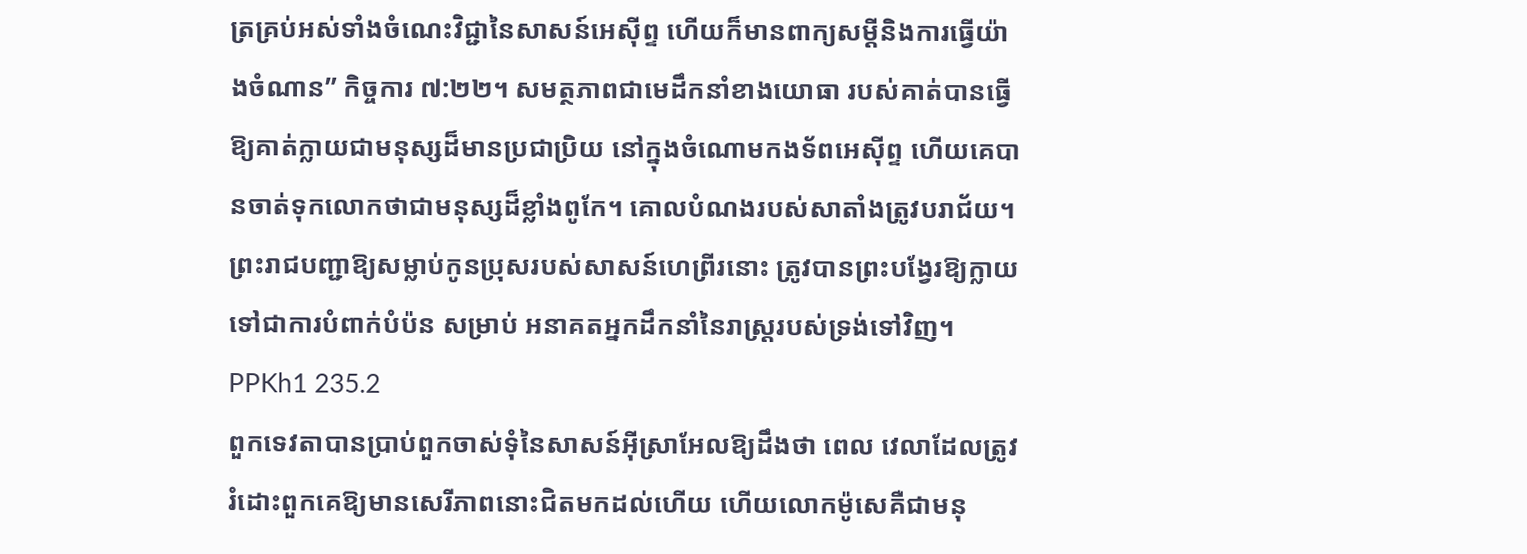ត្រគ្រប់អស់ទាំងចំណេះវិជ្ជានៃសាសន៍អេស៊ីព្ទ ហើយក៏មានពាក្យសម្តីនិងការធ្វើយ៉ាងចំណាន” កិច្ចការ ៧:២២។ សមត្ថភាពជាមេដឹកនាំខាងយោធា របស់គាត់បានធ្វើឱ្យគាត់ក្លាយជាមនុស្សដ៏មានប្រជាប្រិយ នៅក្នុងចំណោមកងទ័ពអេស៊ីព្ទ ហើយគេបានចាត់ទុកលោកថាជាមនុស្សដ៏ខ្លាំងពូកែ។ គោលបំណងរបស់សាតាំងត្រូវបរាជ័យ។ ព្រះរាជបញ្ជាឱ្យសម្លាប់កូនប្រុសរបស់សាសន៍ហេព្រីរនោះ ត្រូវបានព្រះបង្វែរឱ្យក្លាយទៅជាការបំពាក់បំប៉ន សម្រាប់ អនាគតអ្នកដឹកនាំនៃរាស្ត្ររបស់ទ្រង់ទៅវិញ។ PPKh1 235.2
ពួកទេវតាបានប្រាប់ពួកចាស់ទុំនៃសាសន៍អ៊ីស្រាអែលឱ្យដឹងថា ពេល វេលាដែលត្រូវរំដោះពួកគេឱ្យមានសេរីភាពនោះជិតមកដល់ហើយ ហើយលោកម៉ូសេគឺជាមនុ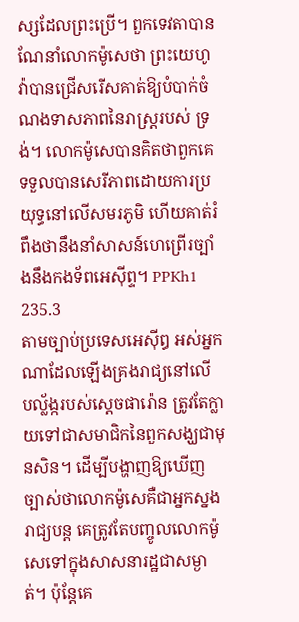ស្សដែលព្រះប្រើ។ ពួកទេវតាបានណែនាំលោកម៉ូសេថា ព្រះយេហូវ៉ាបានជ្រើសរើសគាត់ឱ្យបំបាក់ចំណងទាសភាពនៃរាស្ត្ររបស់ ទ្រង់។ លោកម៉ូសេបានគិតថាពួកគេទទួលបានសេរីភាពដោយការប្រយុទ្ធនៅលើសមរភូមិ ហើយគាត់រំពឹងថានឹងនាំសាសន៍ហេព្រើរច្បាំងនឹងកងទ័ពអេស៊ីព្ទ។ PPKh1 235.3
តាមច្បាប់ប្រទេសអេស៊ីឰ អស់អ្នកណាដែលឡើងគ្រងរាជ្យនៅលើ បល្ល័ង្ករបស់ស្តេចផារ៉ោន ត្រូវតែក្លាយទៅជាសមាជិកនៃពួកសង្ឃជាមុនសិន។ ដើម្បីបង្ហាញឱ្យឃើញច្បាស់ថាលោកម៉ូសេគឺជាអ្នកស្នងរាជ្យបន្ត គេត្រូវតែបញ្ចូលលោកម៉ូសេទៅក្នុងសាសនារដ្ឋជាសម្ងាត់។ ប៉ុន្តែគេ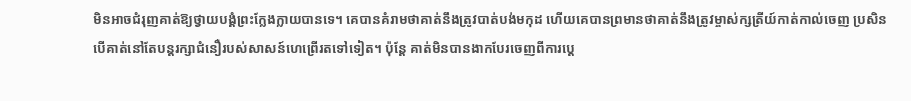មិនអាចជំរុញគាត់ឱ្យថ្វាយបង្គំព្រះក្លែងក្លាយបានទេ។ គេបានគំរាមថាគាត់នឹងត្រូវបាត់បង់មកុដ ហើយគេបានព្រមានថាគាត់នឹងត្រូវម្ចាស់ក្សត្រីយ៍កាត់កាល់ចេញ ប្រសិនបើគាត់នៅតែបន្តរក្សាជំនឿរបស់សាសន៍ហេព្រើរតទៅទៀត។ ប៉ុនែ្ត គាត់មិនបានងាកបែរចេញពីការប្តេ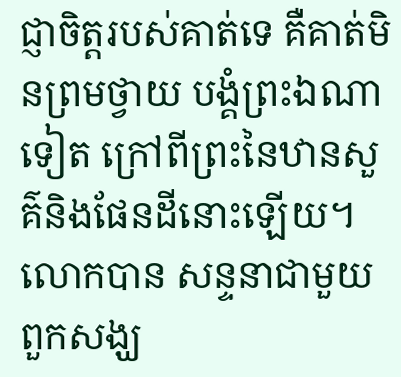ជ្ញាចិត្តរបស់គាត់ទេ គឺគាត់មិនព្រមថ្វាយ បង្គំព្រះឯណាទៀត ក្រៅពីព្រះនៃឋានសួគ៌និងផែនដីនោះឡើយ។ លោកបាន សន្ទនាជាមួយពួកសង្ឃ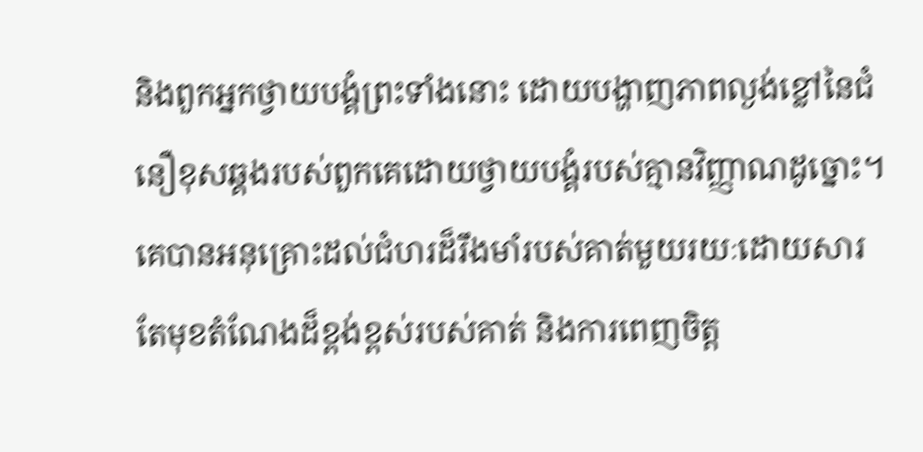និងពួកអ្នកថ្វាយបង្គំព្រះទាំងនោះ ដោយបង្ហាញភាពល្ងង់ខ្លៅនៃជំនឿខុសឆ្គងរបស់ពួកគេដោយថ្វាយបង្គំរបស់គ្មានវិញ្ញាណដូច្នោះ។ គេបានអនុគ្រោះដល់ជំហរដ៏រឹងមាំរបស់គាត់មួយរយៈដោយសារតែមុខតំណែងដ៏ខ្ពង់ខ្ពស់របស់គាត់ និងការពេញចិត្ត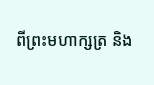ពីព្រះមហាក្សត្រ និង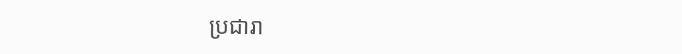ប្រជារា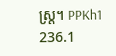ស្ត្រ។ PPKh1 236.1